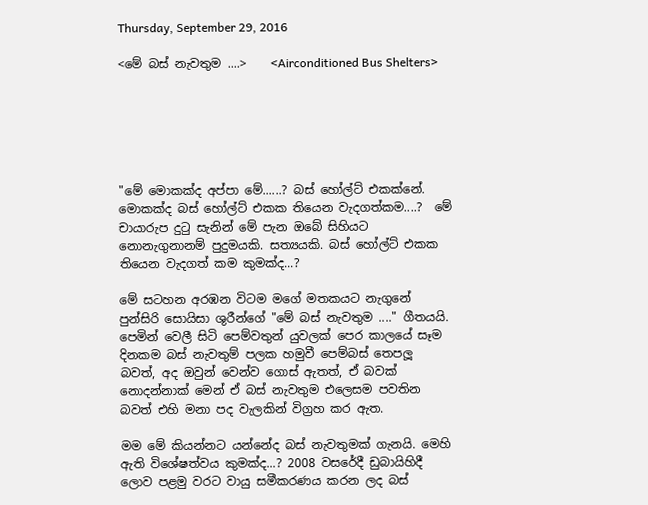Thursday, September 29, 2016

<මේ බස් නැවතුම ....>    <Airconditioned Bus Shelters>






"මේ මොකක්ද අප්පා මේ......? බස් හෝල්ට් එකක්නේ. මොකක්ද බස් හෝල්ට් එකක තියෙන වැදගත්කම....?  මේ චායාරුප දුටු සැනින් මේ පැන ඔබේ සිහියට නොනැගුනානම් පුදුමයකි. සත්‍යයකි. බස් හෝල්ට් එකක තියෙන වැදගත් කම කුමක්ද...?

මේ සටහන අරඹන විටම මගේ මතකයට නැගුනේ පුන්සිරි සොයිසා ශුරීන්ගේ "මේ බස් නැවතුම ...." ගීතයයි. පෙමින් වෙලී සිටි පෙම්වතුන් යුවලක් පෙර කාලයේ සෑම දිනකම බස් නැවතුම් පලක හමුවී පෙම්බස් තෙපලූ බවත්, අද ඔවුන් වෙන්ව ගොස් ඇතත්, ඒ බවක් නොදන්නාක් මෙන් ඒ බස් නැවතුම එලෙසම පවතින බවත් එහි මනා පද වැලකින් විග්‍රහ කර ඇත.

මම මේ කියන්නට යන්නේද බස් නැවතුමක් ගැනයි. මෙහි ඇති විශේෂත්වය කුමක්ද...? 2008 වසරේදී ඩුබායිහිදී ලොව පළමු වරට වායු සමීකරණය කරන ලද බස්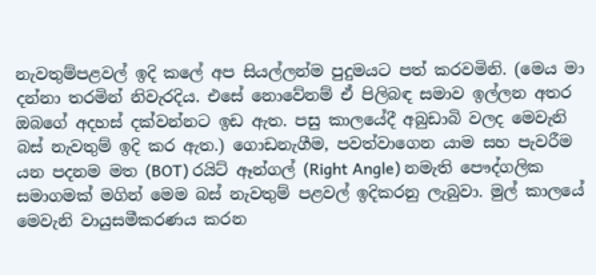නැවතුම්පළවල් ඉදි කලේ අප සියල්ලන්ම පුදුමයට පත් කරවමිනි. (මෙය මා දන්නා තරමින් නිවැරදිය. එසේ නොවේනම් ඒ පිලිබඳ සමාව ඉල්ලන අතර ඔබගේ අදහස් දක්වන්නට ඉඩ ඇත. පසු කාලයේදී අබුඩාබි වලද මෙවැනි බස් නැවතුම් ඉදි කර ඇත.) ගොඩනැගීම, පවත්වාගෙන යාම සහ පැවරීම යන පදනම මත (BOT) රයිට් ඈන්ගල් (Right Angle) නමැති පෞද්ගලික සමාගමක් මගින් මෙම බස් නැවතුම් පළවල් ඉදිකරනු ලැබුවා. මුල් කාලයේ මෙවැනි වායුසමීකරණය කරන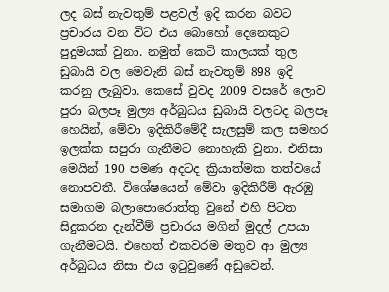ලද බස් නැවතුම් පළවල් ඉදි කරන බවට ප්‍රචාරය වන විට එය බොහෝ දෙනෙකුට පුදුමයක් වුනා. නමුත් කෙටි කාලයක් තුල ඩුබායි වල මෙවැනි බස් නැවතුම් 898 ඉදි කරනු ලැබුවා. කෙසේ වුවද 2009 වසරේ ලොව පුරා බලපෑ මුල්‍ය අර්බුධය ඩුබායි වලටද බලපෑ හෙයින්, මේවා ඉදිකිරීමේදී සැලසුම් කල සමහර ඉලක්ක සපුරා ගැනීමට නොහැකි වුනා. එනිසා මෙයින් 190 පමණ අදටද ක්‍රියාත්මක තත්වයේ නොපවතී. විශේෂයෙන් මේවා ඉදිකිරීම් ඇරඹු සමාගම බලාපොරොත්තු වුනේ එහි පිටත සිදුකරන දැන්වීම් ප්‍රචාරය මගින් මුදල් උපයා ගැනීමටයි. එහෙත් එකවරම මතුව ආ මුල්‍ය අර්බුධය නිසා එය ඉටුවුණේ අඩුවෙන්.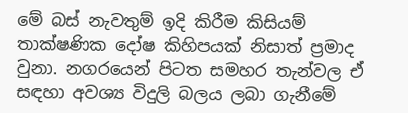මේ බස් නැවතුම් ඉදි කිරීම කිසියම් තාක්ෂණික දෝෂ කිහිපයක් නිසාත් ප්‍රමාද වුනා. නගරයෙන් පිටත සමහර තැන්වල ඒ සඳහා අවශ්‍ය විදුලි බලය ලබා ගැනීමේ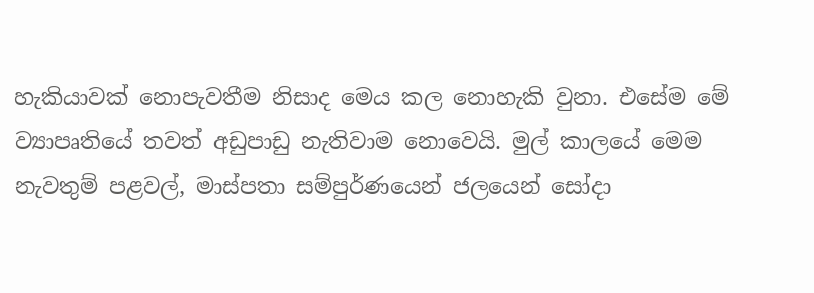හැකියාවක් නොපැවතීම නිසාද මෙය කල නොහැකි වුනා. එසේම මේ ව්‍යාපෘතියේ තවත් අඩුපාඩු නැතිවාම නොවෙයි. මුල් කාලයේ මෙම නැවතුම් පළවල්, මාස්පතා සම්පුර්ණයෙන් ජලයෙන් සෝදා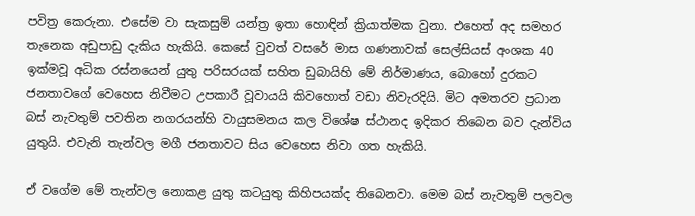පවිත්‍ර කෙරුනා. එසේම වා සැකසුම් යන්ත්‍ර ඉතා හොඳින් ක්‍රියාත්මක වුනා. එහෙත් අද සමහර තැනෙක අඩුපාඩු දැකිය හැකියි. කෙසේ වුවත් වසරේ මාස ගණනාවක් සෙල්සියස් අංශක 40 ඉක්මවූ අධික රස්නයෙන් යුතු පරිසරයක් සහිත ඩුබායිහි මේ නිර්මාණය, බොහෝ දුරකට ජනතාවගේ වෙහෙස නිවීමට උපකාරී වූවායයි කිවහොත් වඩා නිවැරදියි. මිට අමතරව ප්‍රධාන බස් නැවතුම් පවතින නගරයන්හි වායුසමනය කල විශේෂ ස්ථානද ඉදිකර තිබෙන බව දැන්විය යුතුයි. එවැනි තැන්වල මගී ජනතාවට සිය වෙහෙස නිවා ගත හැකියි.

ඒ වගේම මේ තැන්වල නොකළ යුතු කටයුතු කිහිපයක්ද තිබෙනවා. මෙම බස් නැවතුම් පලවල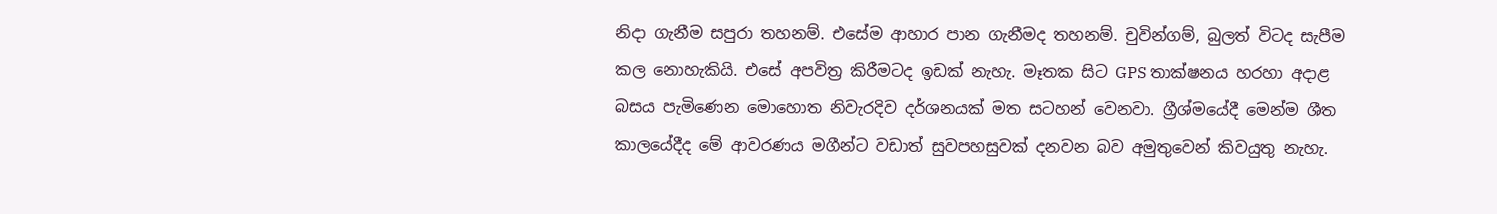නිදා ගැනීම සපුරා තහනම්. එසේම ආහාර පාන ගැනීමද තහනම්. චුවින්ගම්, බුලත් විටද සැපීම කල නොහැකියි. එසේ අපවිත්‍ර කිරීමටද ඉඩක් නැහැ. මෑතක සිට GPS තාක්ෂනය හරහා අදාළ බසය පැමිණෙන මොහොත නිවැරදිව දර්ශනයක් මත සටහන් වෙනවා. ග්‍රීශ්මයේදී මෙන්ම ශීත කාලයේදීද මේ ආවරණය මගීන්ට වඩාත් සුවපහසුවක් දනවන බව අමුතුවෙන් කිවයුතු නැහැ.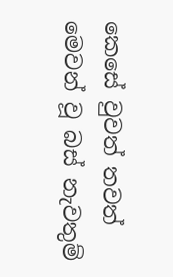කෙසේ වුවත් තවත් මෙවන් වූ බස් නැවතුම්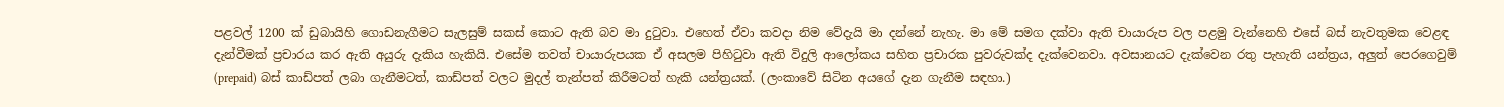පළවල් 1200 ක් ඩුබායිහි ගොඩනැගීමට සැලසුම් සකස් කොට ඇති බව මා දුටුවා. එහෙත් ඒවා කවදා නිම වේදැයි මා දන්නේ නැහැ. මා මේ සමග දක්වා ඇති චායාරුප වල පළමු වැන්නෙහි එසේ බස් නැවතුමක වෙළඳ දැන්වීමක් ප්‍රචාරය කර ඇති අයුරු දැකිය හැකියි. එසේම තවත් චායාරුපයක ඒ අසලම පිහිටුවා ඇති විදුලි ආලෝකය සහිත ප්‍රචාරක පුවරුවක්ද දැක්වෙනවා. අවසානයට දැක්වෙන රතු පැහැති යන්ත්‍රය, අලුත් පෙරගෙවුම් (prepaid) බස් කාඩ්පත් ලබා ගැනීමටත්, කාඩ්පත් වලට මුදල් තැන්පත් කිරීමටත් හැකි යන්ත්‍රයක්. (ලංකාවේ සිටින අයගේ දැන ගැනීම සඳහා.)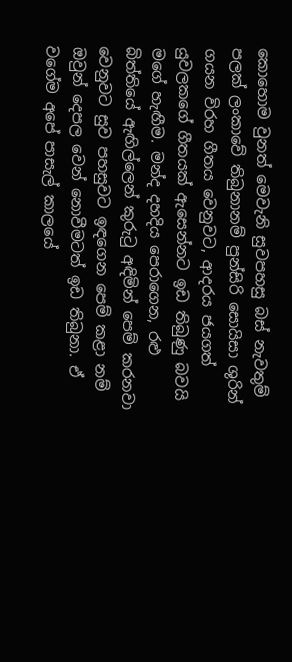කොහොම වුනත් මෙවැනි සුවපහසු බස් නැවතුම් පලක් ලංකාවේ තිබුනානම් පුන්සිරි සොයිසා ශුරින් ගයන විරහ ගීතය වෙනුවට, ආදරය ජයගත් යුවලකගේ ගීතයක් ඇසෙන්නට ඉඩ තිබුණු බවයි මගේ හැඟීම. මන්ද දහදිය පෙරාගෙන, රළු බිත්තියේ ඇඟිල්ලෙන් කුරුටු අඳිමින් පෙම් කරනවා වෙනුවට සුව පහසුවට ඉඳගෙන පෙම් කළා නම් ඔවුන් දෙපල වෙන් නොවීමටත් ඉඩ තිබුනා. ඒ වගේම අපේ පාසැල් කාලයේ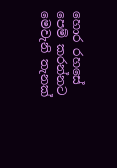හොර රහසේ පෙම් කරන්නට මෙවැනි තැනක්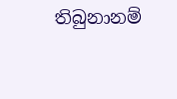තිබුනානම්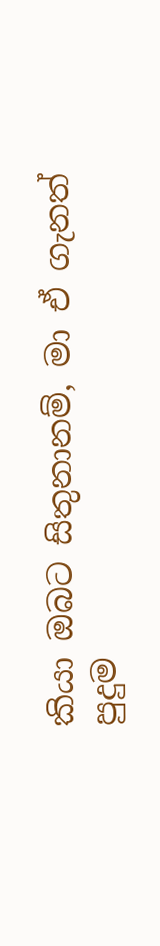කියා ඔබට සිතුනානම්, මා ඒ ගැනත් පුදුම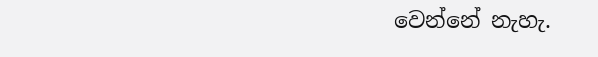වෙන්නේ නැහැ.